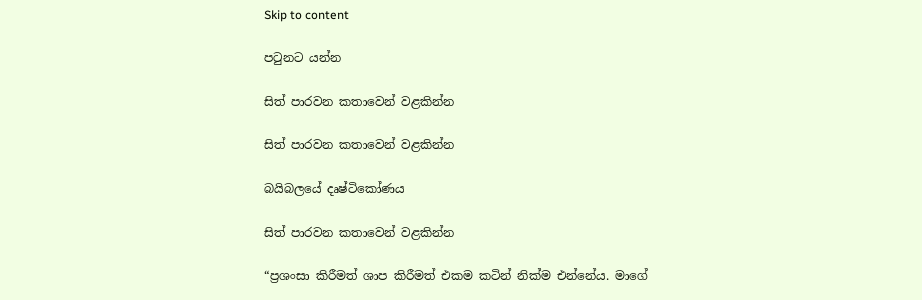Skip to content

පටුනට යන්න

සිත් පාරවන කතාවෙන් වළකින්න

සිත් පාරවන කතාවෙන් වළකින්න

බයිබලයේ දෘෂ්ටිකෝණය

සිත් පාරවන කතාවෙන් වළකින්න

“ප්‍රශංසා කිරීමත් ශාප කිරීමත් එකම කටින් නික්ම එන්නේය. මාගේ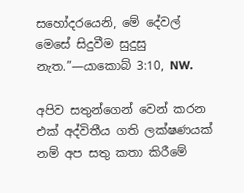සහෝදරයෙනි, මේ දේවල් මෙසේ සිදුවීම සුදුසු නැත.”—යාකොබ් 3:10, NW.

අපිව සතුන්ගෙන් වෙන් කරන එක් අද්විතීය ගති ලක්ෂණයක් නම් අප සතු කතා කිරීමේ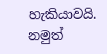හැකියාවයි. නමුත්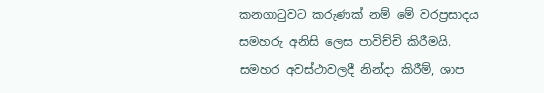කනගාටුවට කරුණක් නම් මේ වරප්‍රසාදය සමහරු අනිසි ලෙස පාවිච්චි කිරීමයි. සමහර අවස්ථාවලදී නින්දා කිරීම්, ශාප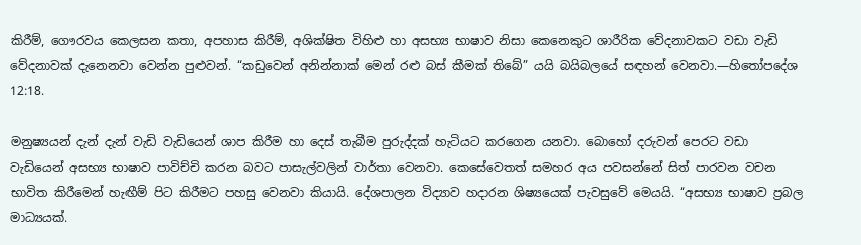කිරීම්, ගෞරවය කෙලසන කතා, අපහාස කිරීම්, අශික්ෂිත විහිළු හා අසභ්‍ය භාෂාව නිසා කෙනෙකුට ශාරීරික වේදනාවකට වඩා වැඩි වේදනාවක් දැනෙනවා වෙන්න පුළුවන්. “කඩුවෙන් අනින්නාක් මෙන් රළු බස් කීමක් තිබේ” යයි බයිබලයේ සඳහන් වෙනවා.—හිතෝපදේශ 12:18.

මනුෂ්‍යයන් දැන් දැන් වැඩි වැඩියෙන් ශාප කිරීම හා දෙස් තැබීම පුරුද්දක් හැටියට කරගෙන යනවා. බොහෝ දරුවන් පෙරට වඩා වැඩියෙන් අසභ්‍ය භාෂාව පාවිච්චි කරන බවට පාසැල්වලින් වාර්තා වෙනවා. කෙසේවෙතත් සමහර අය පවසන්නේ සිත් පාරවන වචන භාවිත කිරීමෙන් හැඟීම් පිට කිරීමට පහසු වෙනවා කියායි. දේශපාලන විද්‍යාව හදාරන ශිෂ්‍යයෙක් පැවසුවේ මෙයයි. “අසභ්‍ය භාෂාව ප්‍රබල මාධ්‍යයක්.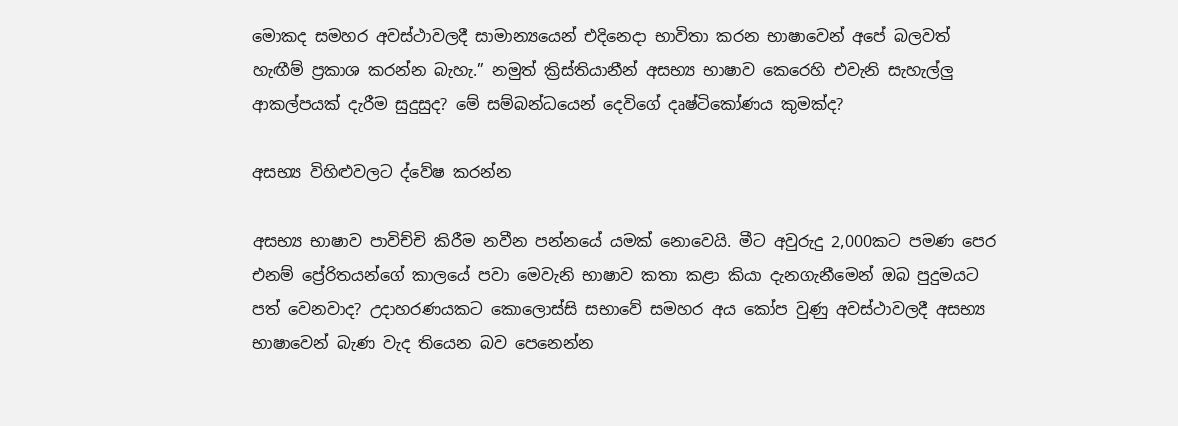මොකද සමහර අවස්ථාවලදී සාමාන්‍යයෙන් එදිනෙදා භාවිතා කරන භාෂාවෙන් අපේ බලවත් හැඟීම් ප්‍රකාශ කරන්න බැහැ.” නමුත් ක්‍රිස්තියානීන් අසභ්‍ය භාෂාව කෙරෙහි එවැනි සැහැල්ලු ආකල්පයක් දැරීම සුදුසුද? මේ සම්බන්ධයෙන් දෙවිගේ දෘෂ්ටිකෝණය කුමක්ද?

අසභ්‍ය විහිළුවලට ද්වේෂ කරන්න

අසභ්‍ය භාෂාව පාවිච්චි කිරීම නවීන පන්නයේ යමක් නොවෙයි. මීට අවුරුදු 2,000කට පමණ පෙර එනම් ප්‍රේරිතයන්ගේ කාලයේ පවා මෙවැනි භාෂාව කතා කළා කියා දැනගැනීමෙන් ඔබ පුදුමයට පත් වෙනවාද? උදාහරණයකට කොලොස්සි සභාවේ සමහර අය කෝප වුණු අවස්ථාවලදී අසභ්‍ය භාෂාවෙන් බැණ වැද තියෙන බව පෙනෙන්න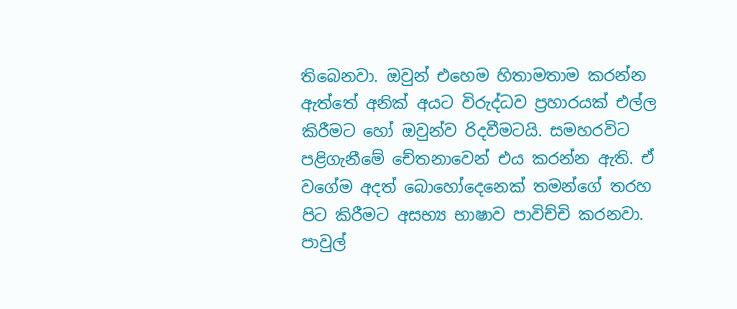තිබෙනවා. ඔවුන් එහෙම හිතාමතාම කරන්න ඇත්තේ අනික් අයට විරුද්ධව ප්‍රහාරයක් එල්ල කිරීමට හෝ ඔවුන්ව රිදවීමටයි. සමහරවිට පළිගැනීමේ චේතනාවෙන් එය කරන්න ඇති. ඒ වගේම අදත් බොහෝදෙනෙක් තමන්ගේ තරහ පිට කිරීමට අසභ්‍ය භාෂාව පාවිච්චි කරනවා. පාවුල්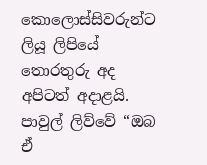කොලොස්සිවරුන්ට ලියූ ලිපියේ තොරතුරු අද අපිටත් අදාළයි. පාවුල් ලිව්වේ “ඔබ ඒ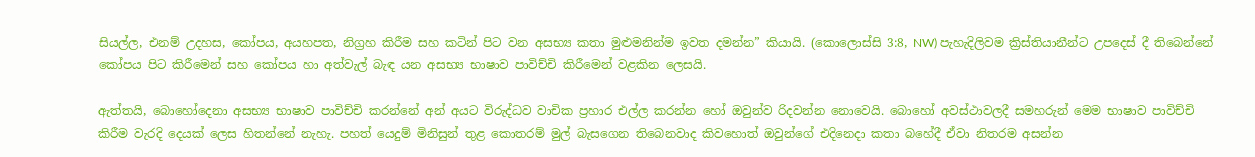සියල්ල, එනම් උදහස, කෝපය, අයහපත, නිග්‍රහ කිරීම සහ කටින් පිට වන අසභ්‍ය කතා මුළුමනින්ම ඉවත දමන්න” කියායි. (කොලොස්සි 3:8, NW) පැහැදිලිවම ක්‍රිස්තියානීන්ට උපදෙස් දී තිබෙන්නේ කෝපය පිට කිරීමෙන් සහ කෝපය හා අත්වැල් බැඳ යන අසභ්‍ය භාෂාව පාවිච්චි කිරීමෙන් වළකින ලෙසයි.

ඇත්තයි, බොහෝදෙනා අසභ්‍ය භාෂාව පාවිච්චි කරන්නේ අන් අයට විරුද්ධව වාචික ප්‍රහාර එල්ල කරන්න හෝ ඔවුන්ව රිදවන්න නොවෙයි. බොහෝ අවස්ථාවලදී සමහරුන් මෙම භාෂාව පාවිච්චි කිරීම වැරදි දෙයක් ලෙස හිතන්නේ නැහැ. පහත් යෙදුම් මිනිසුන් තුළ කොතරම් මුල් බැසගෙන තිබෙනවාද කිවහොත් ඔවුන්ගේ එදිනෙදා කතා බහේදී ඒවා නිතරම අසන්න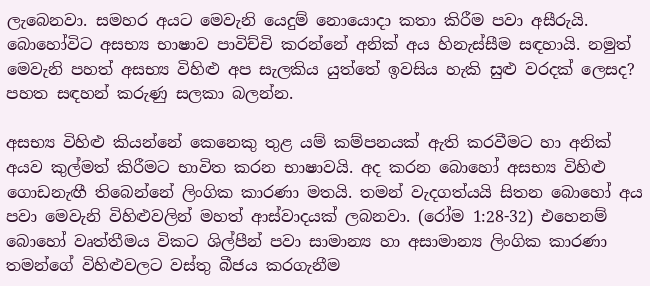ලැබෙනවා. සමහර අයට මෙවැනි යෙදුම් නොයොදා කතා කිරීම පවා අසීරුයි. බොහෝවිට අසභ්‍ය භාෂාව පාවිච්චි කරන්නේ අනික් අය හිනැස්සීම සඳහායි. නමුත් මෙවැනි පහත් අසභ්‍ය විහිළු අප සැලකිය යුත්තේ ඉවසිය හැකි සුළු වරදක් ලෙසද? පහත සඳහන් කරුණු සලකා බලන්න.

අසභ්‍ය විහිළු කියන්නේ කෙනෙකු තුළ යම් කම්පනයක් ඇති කරවීමට හා අනික් අයව කුල්මත් කිරීමට භාවිත කරන භාෂාවයි. අද කරන බොහෝ අසභ්‍ය විහිළු ගොඩනැඟී තිබෙන්නේ ලිංගික කාරණා මතයි. තමන් වැදගත්යයි සිතන බොහෝ අය පවා මෙවැනි විහිළුවලින් මහත් ආස්වාදයක් ලබනවා. (රෝම 1:28-32) එහෙනම් බොහෝ වෘත්තීමය විකට ශිල්පීන් පවා සාමාන්‍ය හා අසාමාන්‍ය ලිංගික කාරණා තමන්ගේ විහිළුවලට වස්තු බීජය කරගැනීම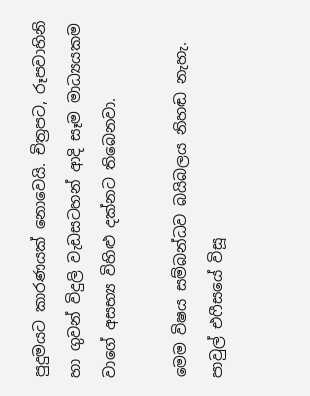පුදුමයට කාරණයක් නොවෙයි. චිත්‍රපට, රූපවාහිනි හා ගුවන් විදුලි වැඩසටහන් ආදි සෑම මාධ්‍යයකම වාගේ අසභ්‍ය විහිළු දක්නට තිබෙනවා.

මෙම විෂය සම්බන්ධව බයිබලය නිහඬ නැහැ. පාවුල් එෆීසයේ විසූ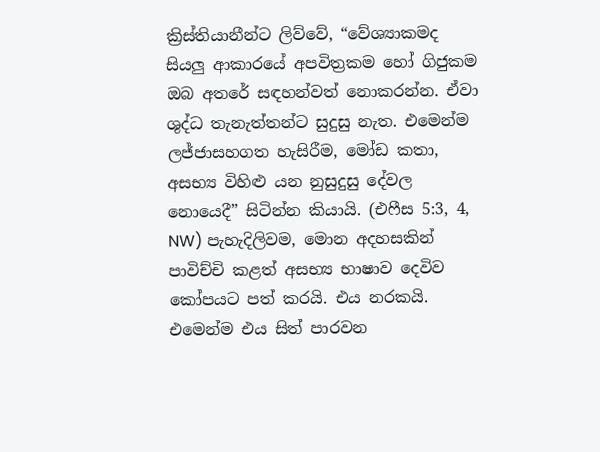ක්‍රිස්තියානීන්ට ලිව්වේ, “වේශ්‍යාකමද සියලු ආකාරයේ අපවිත්‍රකම හෝ ගිජුකම ඔබ අතරේ සඳහන්වත් නොකරන්න. ඒවා ශුද්ධ තැනැත්තන්ට සුදුසු නැත. එමෙන්ම ලජ්ජාසහගත හැසිරීම, මෝඩ කතා, අසභ්‍ය විහිළු යන නුසුදුසු දේවල නොයෙදී” සිටින්න කියායි. (එෆීස 5:3, 4, NW) පැහැදිලිවම, මොන අදහසකින් පාවිච්චි කළත් අසභ්‍ය භාෂාව දෙවිව කෝපයට පත් කරයි. එය නරකයි. එමෙන්ම එය සිත් පාරවන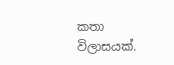කතා විලාසයක්.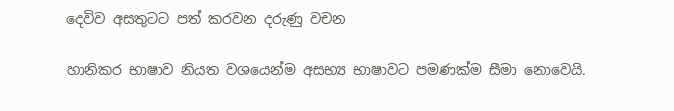දෙවිව අසතුටට පත් කරවන දරුණු වචන

හානිකර භාෂාව නියත වශයෙන්ම අසභ්‍ය භාෂාවට පමණක්ම සීමා නොවෙයි.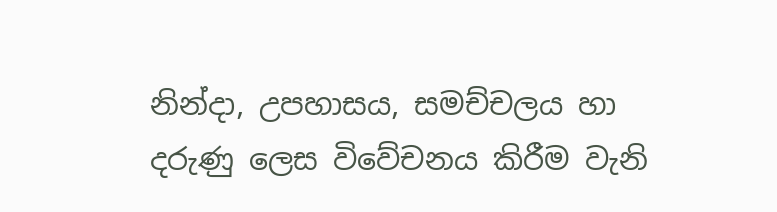නින්දා, උපහාසය, සමච්චලය හා දරුණු ලෙස විවේචනය කිරීම වැනි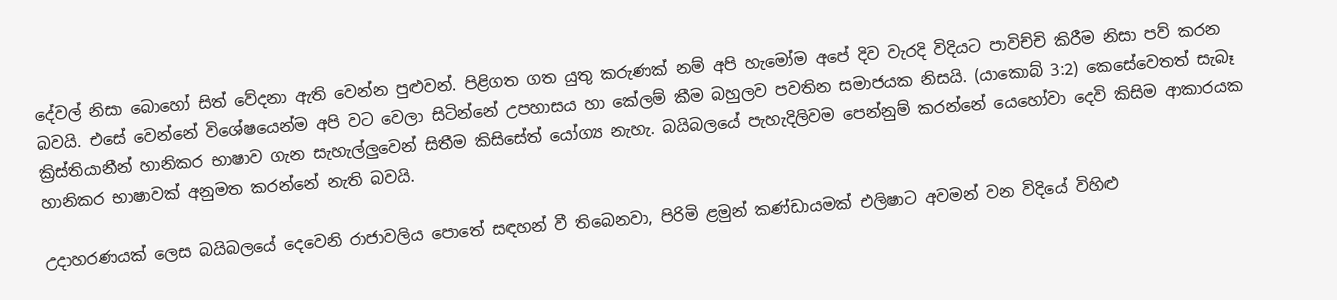දේවල් නිසා බොහෝ සිත් වේදනා ඇති වෙන්න පුළුවන්. පිළිගත ගත යුතු කරුණක් නම් අපි හැමෝම අපේ දිව වැරදි විදියට පාවිච්චි කිරීම නිසා පව් කරන බවයි. එසේ වෙන්නේ විශේෂයෙන්ම අපි වට වෙලා සිටින්නේ උපහාසය හා කේලම් කීම බහුලව පවතින සමාජයක නිසයි. (යාකොබ් 3:2) කෙසේවෙතත් සැබෑ ක්‍රිස්තියානීන් හානිකර භාෂාව ගැන සැහැල්ලුවෙන් සිතීම කිසිසේත් යෝග්‍ය නැහැ. බයිබලයේ පැහැදිලිවම පෙන්නුම් කරන්නේ යෙහෝවා දෙවි කිසිම ආකාරයක හානිකර භාෂාවක් අනුමත කරන්නේ නැති බවයි.

උදාහරණයක් ලෙස බයිබලයේ දෙවෙනි රාජාවලිය පොතේ සඳහන් වී තිබෙනවා, පිරිමි ළමුන් කණ්ඩායමක් එලිෂාට අවමන් වන විදියේ විහිළු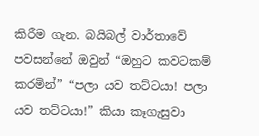කිරීම ගැන. බයිබල් වාර්තාවේ පවසන්නේ ඔවුන් “ඔහුට කවටකම් කරමින්” “පලා යව තට්ටයා! පලා යව තට්ටයා!” කියා කෑගැසුවා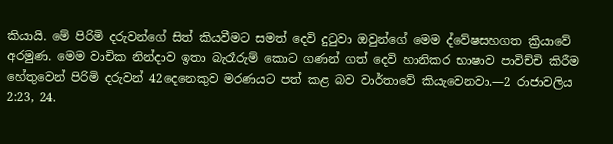කියායි. මේ පිරිමි දරුවන්ගේ සිත් කියවීමට සමත් දෙවි දුටුවා ඔවුන්ගේ මෙම ද්වේෂසහගත ක්‍රියාවේ අරමුණ. මෙම වාචික නින්දාව ඉතා බැරෑරුම් කොට ගණන් ගත් දෙවි හානිකර භාෂාව පාවිච්චි කිරීම හේතුවෙන් පිරිමි දරුවන් 42දෙනෙකුව මරණයට පත් කළ බව වාර්තාවේ කියැවෙනවා.—2 රාජාවලිය 2:23, 24.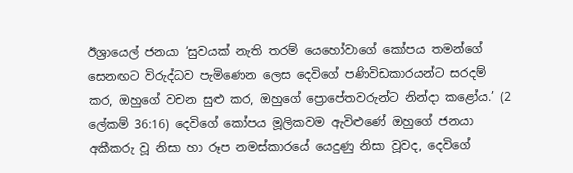ඊශ්‍රායෙල් ජනයා ‘සුවයක් නැති තරම් යෙහෝවාගේ කෝපය තමන්ගේ සෙනඟට විරුද්ධව පැමිණෙන ලෙස දෙවිගේ පණිවිඩකාරයන්ට සරදම් කර, ඔහුගේ වචන සුළු කර, ඔහුගේ ප්‍රොපේතවරුන්ට නින්දා කළෝය.’ (2 ලේකම් 36:16) දෙවිගේ කෝපය මූලිකවම ඇවිළුණේ ඔහුගේ ජනයා අකීකරු වූ නිසා හා රූප නමස්කාරයේ යෙදුණු නිසා වූවද, දෙවිගේ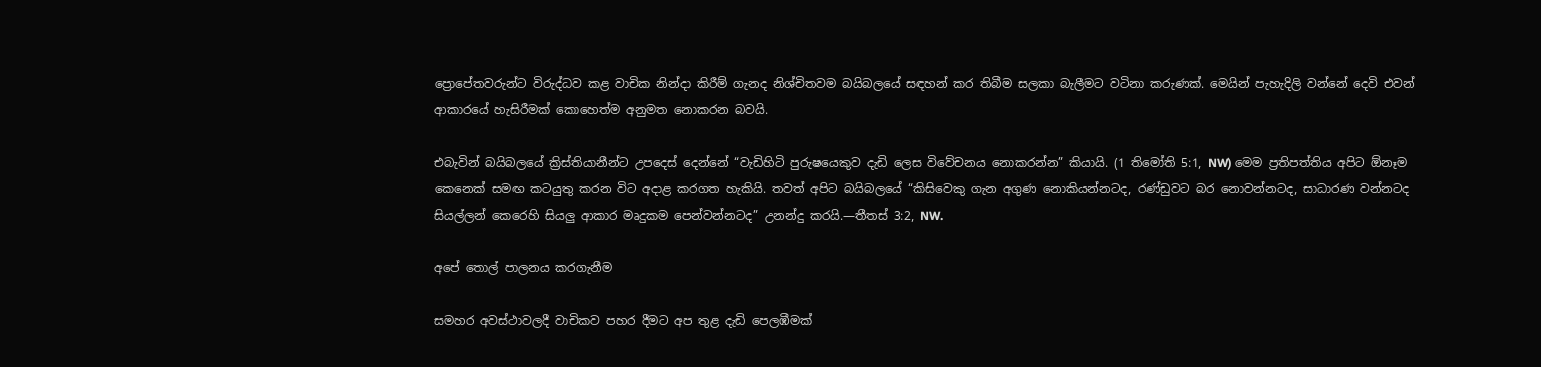ප්‍රොපේතවරුන්ට විරුද්ධව කළ වාචික නින්දා කිරීම් ගැනද නිශ්චිතවම බයිබලයේ සඳහන් කර තිබීම සලකා බැලීමට වටිනා කරුණක්. මෙයින් පැහැදිලි වන්නේ දෙවි එවන් ආකාරයේ හැසිරීමක් කොහෙත්ම අනුමත නොකරන බවයි.

එබැවින් බයිබලයේ ක්‍රිස්තියානීන්ට උපදෙස් දෙන්නේ “වැඩිහිටි පුරුෂයෙකුව දැඩි ලෙස විවේචනය නොකරන්න” කියායි. (1 තිමෝති 5:1, NW) මෙම ප්‍රතිපත්තිය අපිට ඕනෑම කෙනෙක් සමඟ කටයුතු කරන විට අදාළ කරගත හැකියි. තවත් අපිට බයිබලයේ “කිසිවෙකු ගැන අගුණ නොකියන්නටද, රණ්ඩුවට බර නොවන්නටද, සාධාරණ වන්නටද සියල්ලන් කෙරෙහි සියලු ආකාර මෘදුකම පෙන්වන්නටද” උනන්දු කරයි.—තීතස් 3:2, NW.

අපේ තොල් පාලනය කරගැනීම

සමහර අවස්ථාවලදී වාචිකව පහර දීමට අප තුළ දැඩි පෙලඹීමක්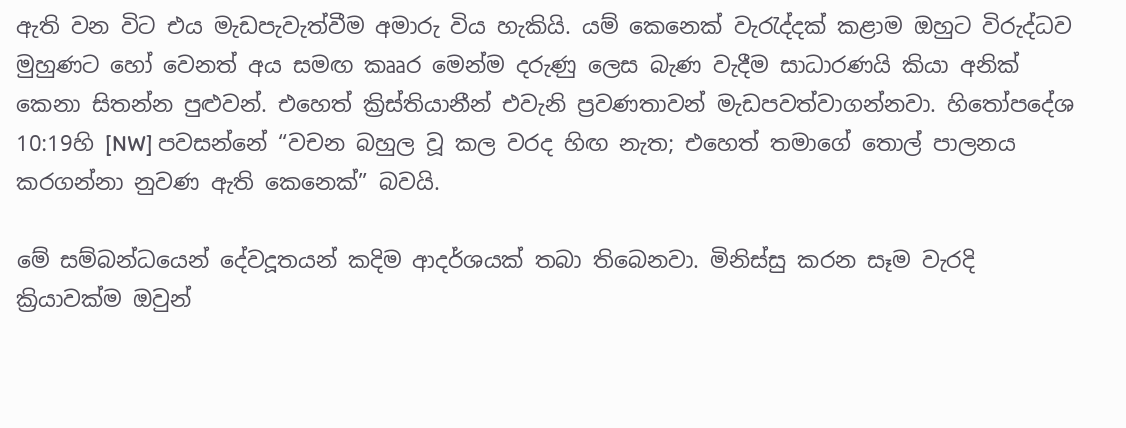ඇති වන විට එය මැඩපැවැත්වීම අමාරු විය හැකියි. යම් කෙනෙක් වැරැද්දක් කළාම ඔහුට විරුද්ධව මුහුණට හෝ වෙනත් අය සමඟ කෲර මෙන්ම දරුණු ලෙස බැණ වැදීම සාධාරණයි කියා අනික් කෙනා සිතන්න පුළුවන්. එහෙත් ක්‍රිස්තියානීන් එවැනි ප්‍රවණතාවන් මැඩපවත්වාගන්නවා. හිතෝපදේශ 10:19හි [NW] පවසන්නේ “වචන බහුල වූ කල වරද හිඟ නැත; එහෙත් තමාගේ තොල් පාලනය කරගන්නා නුවණ ඇති කෙනෙක්” බවයි.

මේ සම්බන්ධයෙන් දේවදූතයන් කදිම ආදර්ශයක් තබා තිබෙනවා. මිනිස්සු කරන සෑම වැරදි ක්‍රියාවක්ම ඔවුන්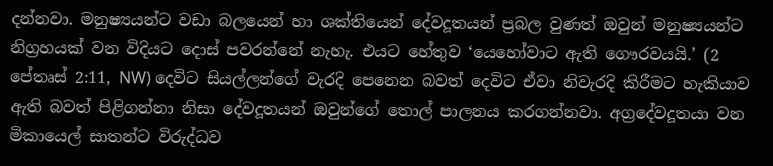දන්නවා. මනුෂ්‍යයන්ට වඩා බලයෙන් හා ශක්තියෙන් දේවදූතයන් ප්‍රබල වුණත් ඔවුන් මනුෂ්‍යයන්ට නිග්‍රහයක් වන විදියට දොස් පවරන්නේ නැහැ. එයට හේතුව ‘යෙහෝවාට ඇති ගෞරවයයි.’ (2 පේතෘස් 2:11, NW) දෙවිට සියල්ලන්ගේ වැරදි පෙනෙන බවත් දෙවිට ඒවා නිවැරදි කිරීමට හැකියාව ඇති බවත් පිළිගන්නා නිසා දේවදූතයන් ඔවුන්ගේ තොල් පාලනය කරගන්නවා. අග්‍රදේවදූතයා වන මිකායෙල් සාතන්ට විරුද්ධව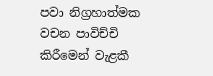පවා නිග්‍රහාත්මක වචන පාවිච්චි කිරීමෙන් වැළකී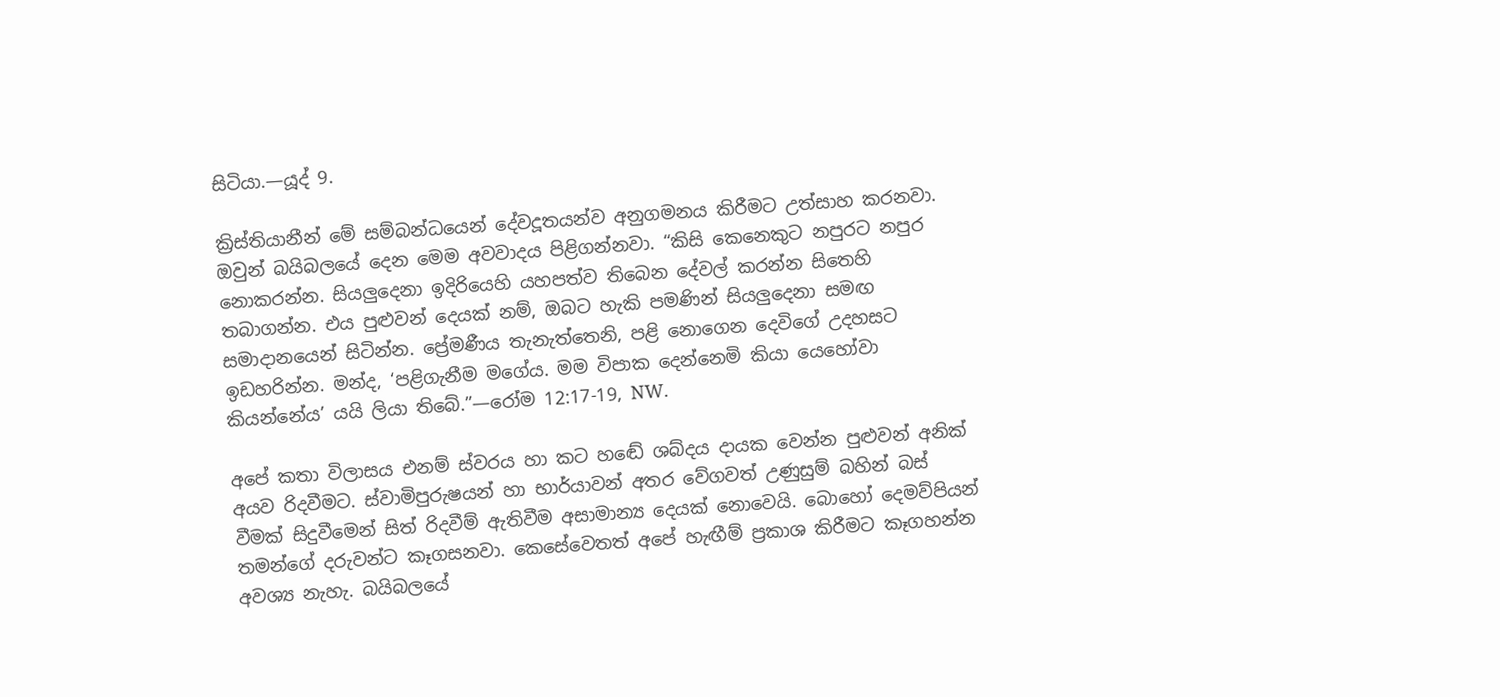සිටියා.—යූද් 9.

ක්‍රිස්තියානීන් මේ සම්බන්ධයෙන් දේවදූතයන්ව අනුගමනය කිරීමට උත්සාහ කරනවා. ඔවුන් බයිබලයේ දෙන මෙම අවවාදය පිළිගන්නවා. “කිසි කෙනෙකුට නපුරට නපුර නොකරන්න. සියලුදෙනා ඉදිරියෙහි යහපත්ව තිබෙන දේවල් කරන්න සිතෙහි තබාගන්න. එය පුළුවන් දෙයක් නම්, ඔබට හැකි පමණින් සියලුදෙනා සමඟ සමාදානයෙන් සිටින්න. ප්‍රේමණීය තැනැත්තෙනි, පළි නොගෙන දෙවිගේ උදහසට ඉඩහරින්න. මන්ද, ‘පළිගැනීම මගේය. මම විපාක දෙන්නෙමි කියා යෙහෝවා කියන්නේය’ යයි ලියා තිබේ.”—රෝම 12:17-19, NW.

අපේ කතා විලාසය එනම් ස්වරය හා කට හඬේ ශබ්දය දායක වෙන්න පුළුවන් අනික් අයව රිදවීමට. ස්වාමිපුරුෂයන් හා භාර්යාවන් අතර වේගවත් උණුසුම් බහින් බස් වීමක් සිදුවීමෙන් සිත් රිදවීම් ඇතිවීම අසාමාන්‍ය දෙයක් නොවෙයි. බොහෝ දෙමව්පියන් තමන්ගේ දරුවන්ට කෑගසනවා. කෙසේවෙතත් අපේ හැඟීම් ප්‍රකාශ කිරීමට කෑගහන්න අවශ්‍ය නැහැ. බයිබලයේ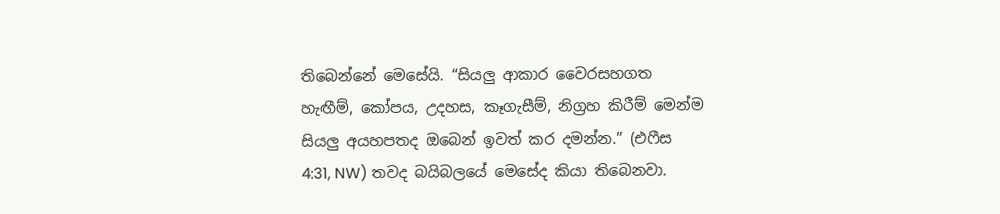තිබෙන්නේ මෙසේයි. “සියලු ආකාර වෛරසහගත හැඟීම්, කෝපය, උදහස, කෑගැසීම්, නිග්‍රහ කිරීම් මෙන්ම සියලු අයහපතද ඔබෙන් ඉවත් කර දමන්න.” (එෆීස 4:31, NW) තවද බයිබලයේ මෙසේද කියා තිබෙනවා.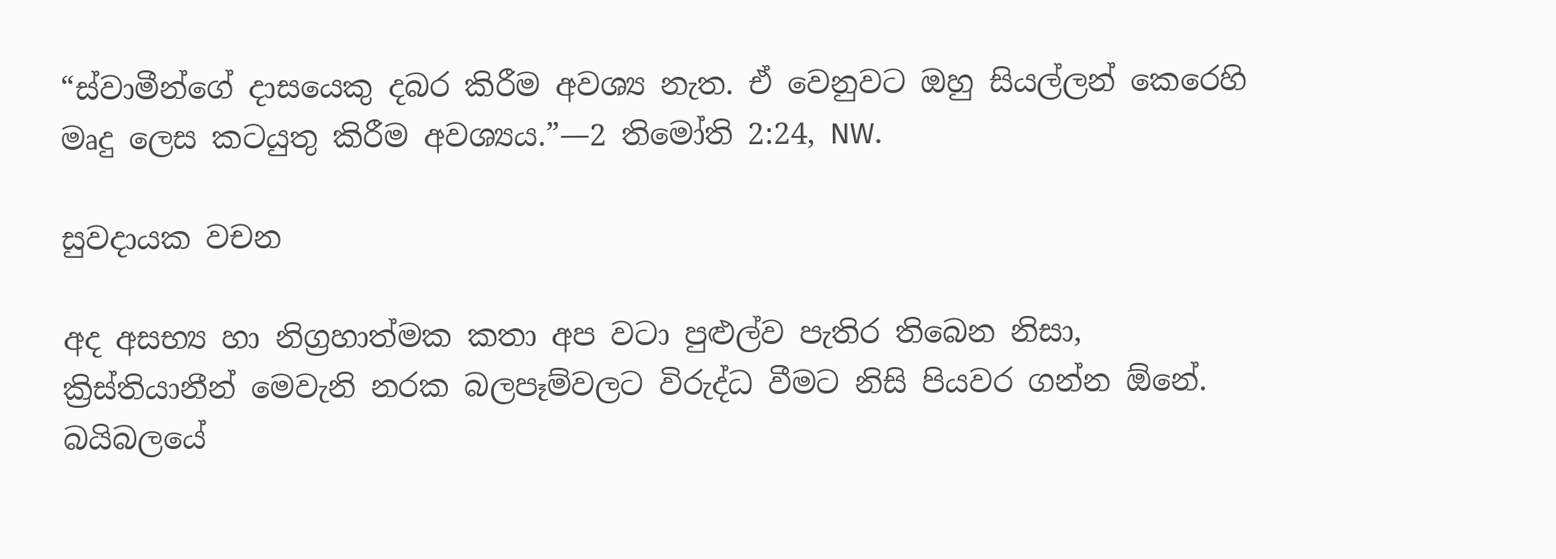“ස්වාමීන්ගේ දාසයෙකු දබර කිරීම අවශ්‍ය නැත. ඒ වෙනුවට ඔහු සියල්ලන් කෙරෙහි මෘදු ලෙස කටයුතු කිරීම අවශ්‍යය.”—2 තිමෝති 2:24, NW.

සුවදායක වචන

අද අසභ්‍ය හා නිග්‍රහාත්මක කතා අප වටා පුළුල්ව පැතිර තිබෙන නිසා, ක්‍රිස්තියානීන් මෙවැනි නරක බලපෑම්වලට විරුද්ධ වීමට නිසි පියවර ගන්න ඕනේ. බයිබලයේ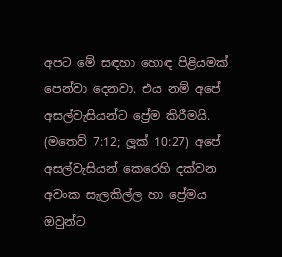අපට මේ සඳහා හොඳ පිළියමක් පෙන්වා දෙනවා. එය නම් අපේ අසල්වැසියන්ට ප්‍රේම කිරීමයි. (මතෙව් 7:12; ලූක් 10:27) අපේ අසල්වැසියන් කෙරෙහි දක්වන අවංක සැලකිල්ල හා ප්‍රේමය ඔවුන්ට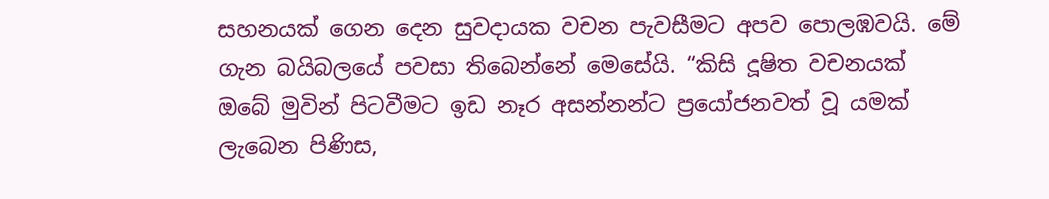සහනයක් ගෙන දෙන සුවදායක වචන පැවසීමට අපව පොලඹවයි. මේ ගැන බයිබලයේ පවසා තිබෙන්නේ මෙසේයි. “කිසි දූෂිත වචනයක් ඔබේ මුවින් පිටවීමට ඉඩ නෑර අසන්නන්ට ප්‍රයෝජනවත් වූ යමක් ලැබෙන පිණිස,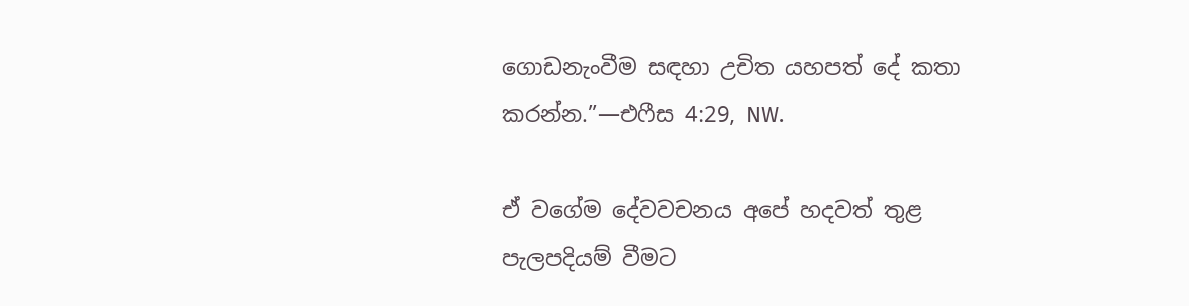ගොඩනැංවීම සඳහා උචිත යහපත් දේ කතා කරන්න.”—එෆීස 4:29, NW.

ඒ වගේම දේවවචනය අපේ හදවත් තුළ පැලපදියම් වීමට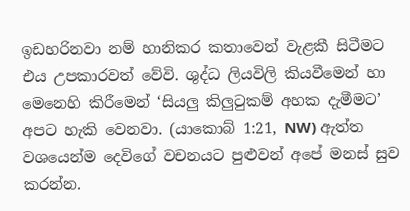ඉඩහරිනවා නම් හානිකර කතාවෙන් වැළකී සිටීමට එය උපකාරවත් වේවි. ශුද්ධ ලියවිලි කියවීමෙන් හා මෙනෙහි කිරීමෙන් ‘සියලු කිලුටුකම් අහක දැමීමට’ අපට හැකි වෙනවා. (යාකොබ් 1:21, NW) ඇත්ත වශයෙන්ම දෙවිගේ වචනයට පුළුවන් අපේ මනස් සුව කරන්න.